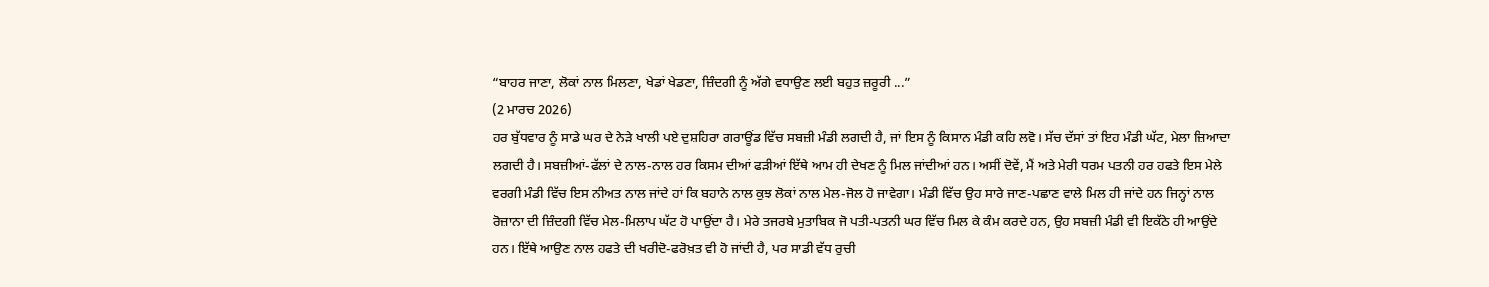“ਬਾਹਰ ਜਾਣਾ, ਲੋਕਾਂ ਨਾਲ ਮਿਲਣਾ, ਖੇਡਾਂ ਖੇਡਣਾ, ਜ਼ਿੰਦਗੀ ਨੂੰ ਅੱਗੇ ਵਧਾਉਣ ਲਈ ਬਹੁਤ ਜ਼ਰੂਰੀ ...”
(2 ਮਾਰਚ 2026)
ਹਰ ਬੁੱਧਵਾਰ ਨੂੰ ਸਾਡੇ ਘਰ ਦੇ ਨੇੜੇ ਖਾਲੀ ਪਏ ਦੁਸ਼ਹਿਰਾ ਗਰਾਊਂਡ ਵਿੱਚ ਸਬਜ਼ੀ ਮੰਡੀ ਲਗਦੀ ਹੈ, ਜਾਂ ਇਸ ਨੂੰ ਕਿਸਾਨ ਮੰਡੀ ਕਹਿ ਲਵੋ। ਸੱਚ ਦੱਸਾਂ ਤਾਂ ਇਹ ਮੰਡੀ ਘੱਟ, ਮੇਲਾ ਜ਼ਿਆਦਾ ਲਗਦੀ ਹੈ। ਸਬਜ਼ੀਆਂ-ਫੱਲਾਂ ਦੇ ਨਾਲ-ਨਾਲ ਹਰ ਕਿਸਮ ਦੀਆਂ ਫੜੀਆਂ ਇੱਥੇ ਆਮ ਹੀ ਦੇਖਣ ਨੂੰ ਮਿਲ ਜਾਂਦੀਆਂ ਹਨ। ਅਸੀਂ ਦੋਵੇਂ, ਮੈਂ ਅਤੇ ਮੇਰੀ ਧਰਮ ਪਤਨੀ ਹਰ ਹਫਤੇ ਇਸ ਮੇਲੇ ਵਰਗੀ ਮੰਡੀ ਵਿੱਚ ਇਸ ਨੀਅਤ ਨਾਲ ਜਾਂਦੇ ਹਾਂ ਕਿ ਬਹਾਨੇ ਨਾਲ ਕੁਝ ਲੋਕਾਂ ਨਾਲ ਮੇਲ-ਜੋਲ ਹੋ ਜਾਵੇਗਾ। ਮੰਡੀ ਵਿੱਚ ਉਹ ਸਾਰੇ ਜਾਣ-ਪਛਾਣ ਵਾਲੇ ਮਿਲ ਹੀ ਜਾਂਦੇ ਹਨ ਜਿਨ੍ਹਾਂ ਨਾਲ ਰੋਜ਼ਾਨਾ ਦੀ ਜ਼ਿੰਦਗੀ ਵਿੱਚ ਮੇਲ-ਮਿਲਾਪ ਘੱਟ ਹੋ ਪਾਉਂਦਾ ਹੈ। ਮੇਰੇ ਤਜਰਬੇ ਮੁਤਾਬਿਕ ਜੋ ਪਤੀ-ਪਤਨੀ ਘਰ ਵਿੱਚ ਮਿਲ ਕੇ ਕੰਮ ਕਰਦੇ ਹਨ, ਉਹ ਸਬਜ਼ੀ ਮੰਡੀ ਵੀ ਇਕੱਠੇ ਹੀ ਆਉਂਦੇ ਹਨ। ਇੱਥੇ ਆਉਣ ਨਾਲ ਹਫਤੇ ਦੀ ਖਰੀਦੋ-ਫਰੋਖ਼ਤ ਵੀ ਹੋ ਜਾਂਦੀ ਹੈ, ਪਰ ਸਾਡੀ ਵੱਧ ਰੁਚੀ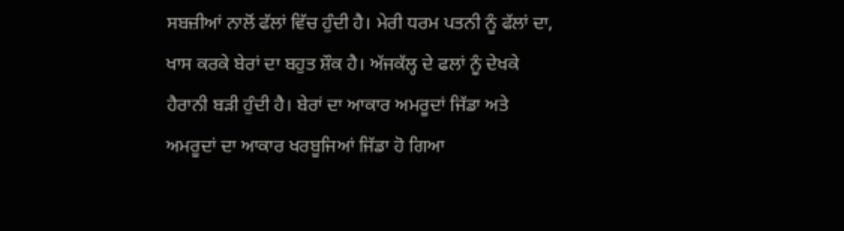ਸਬਜ਼ੀਆਂ ਨਾਲੋਂ ਫੱਲਾਂ ਵਿੱਚ ਹੁੰਦੀ ਹੈ। ਮੇਰੀ ਧਰਮ ਪਤਨੀ ਨੂੰ ਫੱਲਾਂ ਦਾ, ਖਾਸ ਕਰਕੇ ਬੇਰਾਂ ਦਾ ਬਹੁਤ ਸ਼ੌਕ ਹੈ। ਅੱਜਕੱਲ੍ਹ ਦੇ ਫਲਾਂ ਨੂੰ ਦੇਖਕੇ ਹੈਰਾਨੀ ਬੜੀ ਹੁੰਦੀ ਹੈ। ਬੇਰਾਂ ਦਾ ਆਕਾਰ ਅਮਰੂਦਾਂ ਜਿੱਡਾ ਅਤੇ ਅਮਰੂਦਾਂ ਦਾ ਆਕਾਰ ਖਰਬੂਜਿਆਂ ਜਿੱਡਾ ਹੋ ਗਿਆ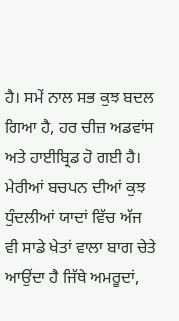ਹੈ। ਸਮੇਂ ਨਾਲ ਸਭ ਕੁਝ ਬਦਲ ਗਿਆ ਹੈ, ਹਰ ਚੀਜ਼ ਅਡਵਾਂਸ ਅਤੇ ਹਾਈਬ੍ਰਿਡ ਹੋ ਗਈ ਹੈ।
ਮੇਰੀਆਂ ਬਚਪਨ ਦੀਆਂ ਕੁਝ ਧੁੰਦਲੀਆਂ ਯਾਦਾਂ ਵਿੱਚ ਅੱਜ ਵੀ ਸਾਡੇ ਖੇਤਾਂ ਵਾਲਾ ਬਾਗ ਚੇਤੇ ਆਉਂਦਾ ਹੈ ਜਿੱਥੇ ਅਮਰੂਦਾਂ,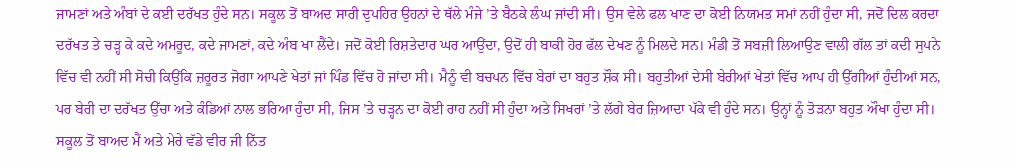ਜਾਮਣਾਂ ਅਤੇ ਅੰਬਾਂ ਦੇ ਕਈ ਦਰੱਖਤ ਹੁੰਦੇ ਸਨ। ਸਕੂਲ ਤੋਂ ਬਾਅਦ ਸਾਰੀ ਦੁਪਹਿਰ ਉਹਨਾਂ ਦੇ ਥੱਲੇ ਮੰਜੇ ’ਤੇ ਬੈਠਕੇ ਲੰਘ ਜਾਂਦੀ ਸੀ। ਉਸ ਵੇਲੇ ਫਲ ਖਾਣ ਦਾ ਕੋਈ ਨਿਯਮਤ ਸਮਾਂ ਨਹੀਂ ਹੁੰਦਾ ਸੀ, ਜਦੋਂ ਦਿਲ ਕਰਦਾ ਦਰੱਖਤ ਤੇ ਚੜ੍ਹ ਕੇ ਕਦੇ ਅਮਰੂਦ, ਕਦੇ ਜਾਮਣਾਂ, ਕਦੇ ਅੰਬ ਖਾ ਲੈਂਦੇ। ਜਦੋਂ ਕੋਈ ਰਿਸ਼ਤੇਦਾਰ ਘਰ ਆਉਂਦਾ, ਉਦੋਂ ਹੀ ਬਾਕੀ ਹੋਰ ਫੱਲ ਦੇਖਣ ਨੂੰ ਮਿਲਦੇ ਸਨ। ਮੰਡੀ ਤੋਂ ਸਬਜ਼ੀ ਲਿਆਉਣ ਵਾਲੀ ਗੱਲ ਤਾਂ ਕਦੀ ਸੁਪਨੇ ਵਿੱਚ ਵੀ ਨਹੀਂ ਸੀ ਸੋਚੀ ਕਿਉਂਕਿ ਜ਼ਰੂਰਤ ਜੋਗਾ ਆਪਣੇ ਖੇਤਾਂ ਜਾਂ ਪਿੰਡ ਵਿੱਚ ਹੋ ਜਾਂਦਾ ਸੀ। ਮੈਨੂੰ ਵੀ ਬਚਪਨ ਵਿੱਚ ਬੇਰਾਂ ਦਾ ਬਹੁਤ ਸ਼ੌਕ ਸੀ। ਬਹੁਤੀਆਂ ਦੇਸੀ ਬੇਰੀਆਂ ਖੇਤਾਂ ਵਿੱਚ ਆਪ ਹੀ ਉੱਗੀਆਂ ਹੁੰਦੀਆਂ ਸਨ, ਪਰ ਬੇਰੀ ਦਾ ਦਰੱਖਤ ਉੱਚਾ ਅਤੇ ਕੰਡਿਆਂ ਨਾਲ ਭਰਿਆ ਹੁੰਦਾ ਸੀ, ਜਿਸ ’ਤੇ ਚੜ੍ਹਨ ਦਾ ਕੋਈ ਰਾਹ ਨਹੀਂ ਸੀ ਹੁੰਦਾ ਅਤੇ ਸਿਖਰਾਂ ’ਤੇ ਲੱਗੇ ਬੇਰ ਜ਼ਿਆਦਾ ਪੱਕੇ ਵੀ ਹੁੰਦੇ ਸਨ। ਉਨ੍ਹਾਂ ਨੂੰ ਤੋੜਨਾ ਬਹੁਤ ਔਖਾ ਹੁੰਦਾ ਸੀ। ਸਕੂਲ ਤੋਂ ਬਾਅਦ ਮੈਂ ਅਤੇ ਮੇਰੇ ਵੱਡੇ ਵੀਰ ਜੀ ਨਿੱਤ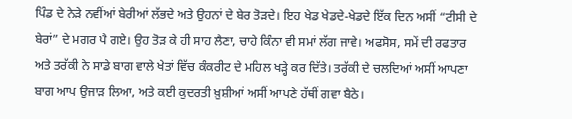ਪਿੰਡ ਦੇ ਨੇੜੇ ਨਵੀਂਆਂ ਬੇਰੀਆਂ ਲੱਭਦੇ ਅਤੇ ਉਹਨਾਂ ਦੇ ਬੇਰ ਤੋੜਦੇ। ਇਹ ਖੇਡ ਖੇਡਦੇ-ਖੇਡਦੇ ਇੱਕ ਦਿਨ ਅਸੀਂ “ਟੀਸੀ ਦੇ ਬੇਰਾਂ” ਦੇ ਮਗਰ ਪੈ ਗਏ। ਉਹ ਤੋੜ ਕੇ ਹੀ ਸਾਹ ਲੈਣਾ, ਚਾਹੇ ਕਿੰਨਾ ਵੀ ਸਮਾਂ ਲੱਗ ਜਾਵੇ। ਅਫਸੋਸ, ਸਮੇਂ ਦੀ ਰਫਤਾਰ ਅਤੇ ਤਰੱਕੀ ਨੇ ਸਾਡੇ ਬਾਗ ਵਾਲੇ ਖੇਤਾਂ ਵਿੱਚ ਕੰਕਰੀਟ ਦੇ ਮਹਿਲ ਖੜ੍ਹੇ ਕਰ ਦਿੱਤੇ। ਤਰੱਕੀ ਦੇ ਚਲਦਿਆਂ ਅਸੀਂ ਆਪਣਾ ਬਾਗ ਆਪ ਉਜਾੜ ਲਿਆ, ਅਤੇ ਕਈ ਕੁਦਰਤੀ ਖ਼ੁਸ਼ੀਆਂ ਅਸੀਂ ਆਪਣੇ ਹੱਥੀਂ ਗਵਾ ਬੈਠੇ।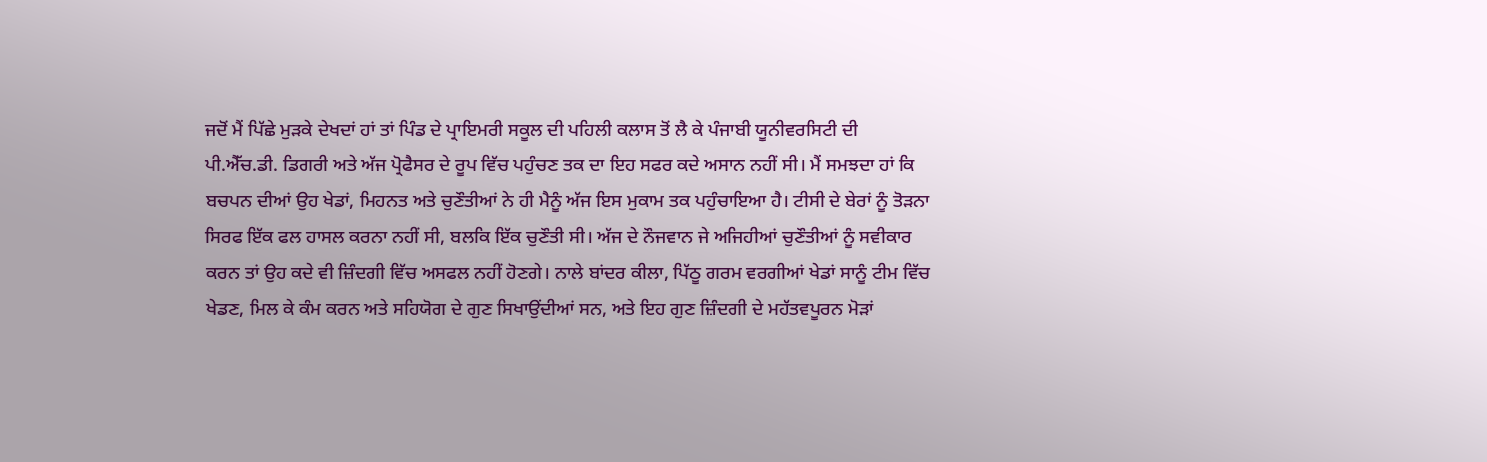ਜਦੋਂ ਮੈਂ ਪਿੱਛੇ ਮੁੜਕੇ ਦੇਖਦਾਂ ਹਾਂ ਤਾਂ ਪਿੰਡ ਦੇ ਪ੍ਰਾਇਮਰੀ ਸਕੂਲ ਦੀ ਪਹਿਲੀ ਕਲਾਸ ਤੋਂ ਲੈ ਕੇ ਪੰਜਾਬੀ ਯੂਨੀਵਰਸਿਟੀ ਦੀ ਪੀ.ਐੱਚ.ਡੀ. ਡਿਗਰੀ ਅਤੇ ਅੱਜ ਪ੍ਰੋਫੈਸਰ ਦੇ ਰੂਪ ਵਿੱਚ ਪਹੁੰਚਣ ਤਕ ਦਾ ਇਹ ਸਫਰ ਕਦੇ ਅਸਾਨ ਨਹੀਂ ਸੀ। ਮੈਂ ਸਮਝਦਾ ਹਾਂ ਕਿ ਬਚਪਨ ਦੀਆਂ ਉਹ ਖੇਡਾਂ, ਮਿਹਨਤ ਅਤੇ ਚੁਣੌਤੀਆਂ ਨੇ ਹੀ ਮੈਨੂੰ ਅੱਜ ਇਸ ਮੁਕਾਮ ਤਕ ਪਹੁੰਚਾਇਆ ਹੈ। ਟੀਸੀ ਦੇ ਬੇਰਾਂ ਨੂੰ ਤੋੜਨਾ ਸਿਰਫ ਇੱਕ ਫਲ ਹਾਸਲ ਕਰਨਾ ਨਹੀਂ ਸੀ, ਬਲਕਿ ਇੱਕ ਚੁਣੌਤੀ ਸੀ। ਅੱਜ ਦੇ ਨੌਜਵਾਨ ਜੇ ਅਜਿਹੀਆਂ ਚੁਣੌਤੀਆਂ ਨੂੰ ਸਵੀਕਾਰ ਕਰਨ ਤਾਂ ਉਹ ਕਦੇ ਵੀ ਜ਼ਿੰਦਗੀ ਵਿੱਚ ਅਸਫਲ ਨਹੀਂ ਹੋਣਗੇ। ਨਾਲੇ ਬਾਂਦਰ ਕੀਲਾ, ਪਿੱਠੂ ਗਰਮ ਵਰਗੀਆਂ ਖੇਡਾਂ ਸਾਨੂੰ ਟੀਮ ਵਿੱਚ ਖੇਡਣ, ਮਿਲ ਕੇ ਕੰਮ ਕਰਨ ਅਤੇ ਸਹਿਯੋਗ ਦੇ ਗੁਣ ਸਿਖਾਉਂਦੀਆਂ ਸਨ, ਅਤੇ ਇਹ ਗੁਣ ਜ਼ਿੰਦਗੀ ਦੇ ਮਹੱਤਵਪੂਰਨ ਮੋੜਾਂ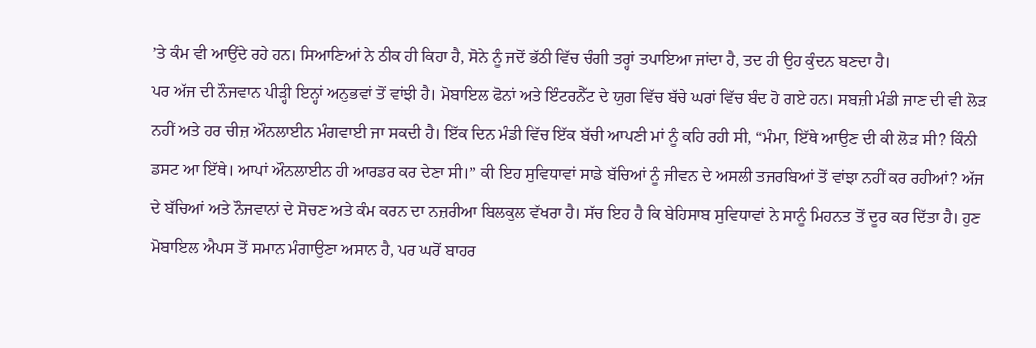’ਤੇ ਕੰਮ ਵੀ ਆਉਂਦੇ ਰਹੇ ਹਨ। ਸਿਆਣਿਆਂ ਨੇ ਠੀਕ ਹੀ ਕਿਹਾ ਹੈ, ਸੋਨੇ ਨੂੰ ਜਦੋਂ ਭੱਠੀ ਵਿੱਚ ਚੰਗੀ ਤਰ੍ਹਾਂ ਤਪਾਇਆ ਜਾਂਦਾ ਹੈ, ਤਦ ਹੀ ਉਹ ਕੁੰਦਨ ਬਣਦਾ ਹੈ।
ਪਰ ਅੱਜ ਦੀ ਨੌਜਵਾਨ ਪੀੜ੍ਹੀ ਇਨ੍ਹਾਂ ਅਨੁਭਵਾਂ ਤੋਂ ਵਾਂਝੀ ਹੈ। ਮੋਬਾਇਲ ਫੋਨਾਂ ਅਤੇ ਇੰਟਰਨੈੱਟ ਦੇ ਯੁਗ ਵਿੱਚ ਬੱਚੇ ਘਰਾਂ ਵਿੱਚ ਬੰਦ ਹੋ ਗਏ ਹਨ। ਸਬਜ਼ੀ ਮੰਡੀ ਜਾਣ ਦੀ ਵੀ ਲੋੜ ਨਹੀਂ ਅਤੇ ਹਰ ਚੀਜ਼ ਔਨਲਾਈਨ ਮੰਗਵਾਈ ਜਾ ਸਕਦੀ ਹੈ। ਇੱਕ ਦਿਨ ਮੰਡੀ ਵਿੱਚ ਇੱਕ ਬੱਚੀ ਆਪਣੀ ਮਾਂ ਨੂੰ ਕਹਿ ਰਹੀ ਸੀ, “ਮੰਮਾ, ਇੱਥੇ ਆਉਣ ਦੀ ਕੀ ਲੋੜ ਸੀ? ਕਿੰਨੀ ਡਸਟ ਆ ਇੱਥੇ। ਆਪਾਂ ਔਨਲਾਈਨ ਹੀ ਆਰਡਰ ਕਰ ਦੇਣਾ ਸੀ।” ਕੀ ਇਹ ਸੁਵਿਧਾਵਾਂ ਸਾਡੇ ਬੱਚਿਆਂ ਨੂੰ ਜੀਵਨ ਦੇ ਅਸਲੀ ਤਜਰਬਿਆਂ ਤੋਂ ਵਾਂਝਾ ਨਹੀਂ ਕਰ ਰਹੀਆਂ? ਅੱਜ ਦੇ ਬੱਚਿਆਂ ਅਤੇ ਨੌਜਵਾਨਾਂ ਦੇ ਸੋਚਣ ਅਤੇ ਕੰਮ ਕਰਨ ਦਾ ਨਜ਼ਰੀਆ ਬਿਲਕੁਲ ਵੱਖਰਾ ਹੈ। ਸੱਚ ਇਹ ਹੈ ਕਿ ਬੇਹਿਸਾਬ ਸੁਵਿਧਾਵਾਂ ਨੇ ਸਾਨੂੰ ਮਿਹਨਤ ਤੋਂ ਦੂਰ ਕਰ ਦਿੱਤਾ ਹੈ। ਹੁਣ ਮੋਬਾਇਲ ਐਪਸ ਤੋਂ ਸਮਾਨ ਮੰਗਾਉਣਾ ਅਸਾਨ ਹੈ, ਪਰ ਘਰੋਂ ਬਾਹਰ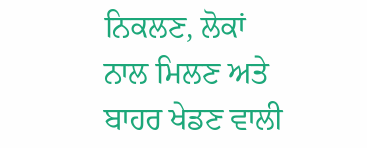ਨਿਕਲਣ, ਲੋਕਾਂ ਨਾਲ ਮਿਲਣ ਅਤੇ ਬਾਹਰ ਖੇਡਣ ਵਾਲੀ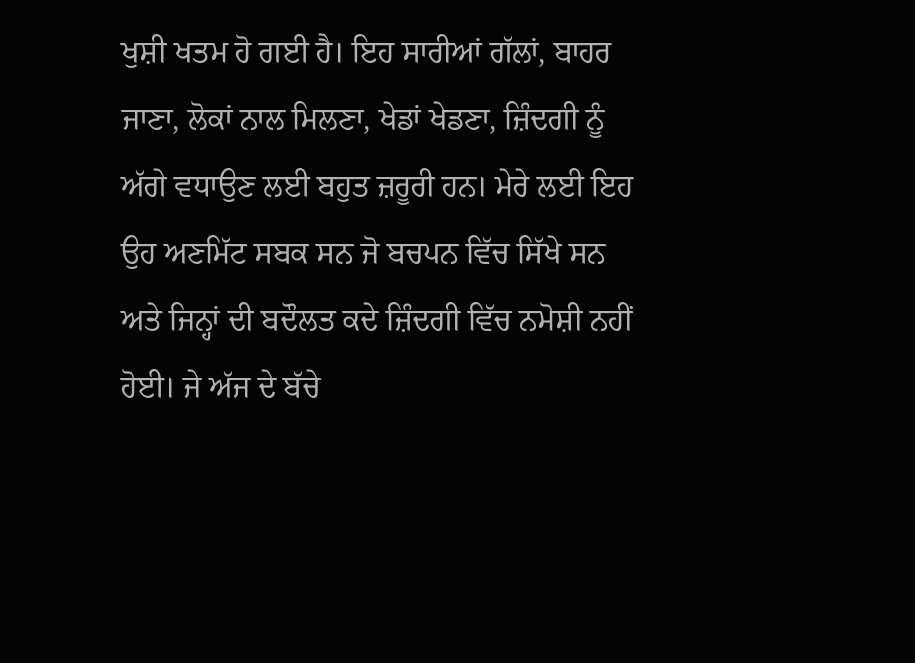ਖੁਸ਼ੀ ਖਤਮ ਹੋ ਗਈ ਹੈ। ਇਹ ਸਾਰੀਆਂ ਗੱਲਾਂ, ਬਾਹਰ ਜਾਣਾ, ਲੋਕਾਂ ਨਾਲ ਮਿਲਣਾ, ਖੇਡਾਂ ਖੇਡਣਾ, ਜ਼ਿੰਦਗੀ ਨੂੰ ਅੱਗੇ ਵਧਾਉਣ ਲਈ ਬਹੁਤ ਜ਼ਰੂਰੀ ਹਨ। ਮੇਰੇ ਲਈ ਇਹ ਉਹ ਅਣਮਿੱਟ ਸਬਕ ਸਨ ਜੋ ਬਚਪਨ ਵਿੱਚ ਸਿੱਖੇ ਸਨ ਅਤੇ ਜਿਨ੍ਹਾਂ ਦੀ ਬਦੌਲਤ ਕਦੇ ਜ਼ਿੰਦਗੀ ਵਿੱਚ ਨਮੋਸ਼ੀ ਨਹੀਂ ਹੋਈ। ਜੇ ਅੱਜ ਦੇ ਬੱਚੇ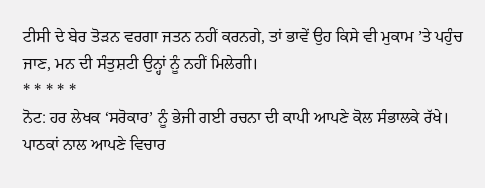ਟੀਸੀ ਦੇ ਬੇਰ ਤੋੜਨ ਵਰਗਾ ਜਤਨ ਨਹੀਂ ਕਰਨਗੇ, ਤਾਂ ਭਾਵੇਂ ਉਹ ਕਿਸੇ ਵੀ ਮੁਕਾਮ ’ਤੇ ਪਹੁੰਚ ਜਾਣ, ਮਨ ਦੀ ਸੰਤੁਸ਼ਟੀ ਉਨ੍ਹਾਂ ਨੂੰ ਨਹੀਂ ਮਿਲੇਗੀ।
* * * * *
ਨੋਟ: ਹਰ ਲੇਖਕ ‘ਸਰੋਕਾਰ’ ਨੂੰ ਭੇਜੀ ਗਈ ਰਚਨਾ ਦੀ ਕਾਪੀ ਆਪਣੇ ਕੋਲ ਸੰਭਾਲਕੇ ਰੱਖੇ।
ਪਾਠਕਾਂ ਨਾਲ ਆਪਣੇ ਵਿਚਾਰ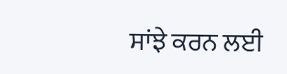ਸਾਂਝੇ ਕਰਨ ਲਈ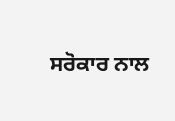ਸਰੋਕਾਰ ਨਾਲ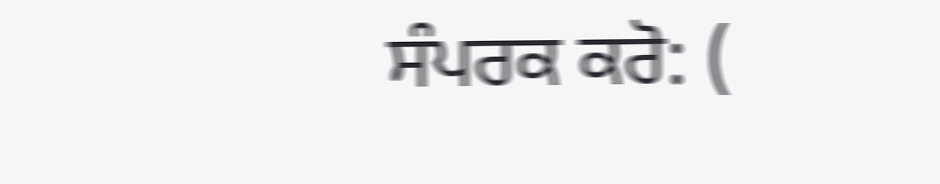ਸੰਪਰਕ ਕਰੋ: (